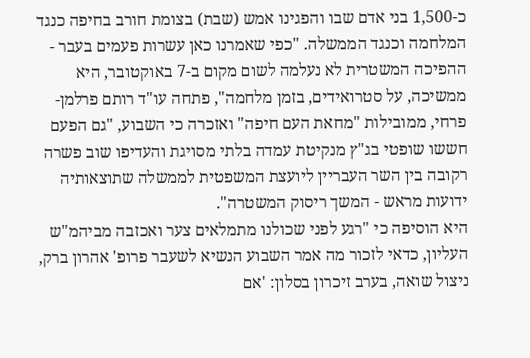כ-1,500 בני אדם שבו והפגינו אמש (שבת) בצומת חורב בחיפה כנגד המלחמה וכנגד הממשלה. "כפי שאמרנו כאן עשרות פעמים בעבר - ההפיכה המשטרית לא נעלמה לשום מקום ב-7 באוקטובר, היא ממשיכה, על סטרואידים, בזמן מלחמה", פתחה עו"ד רותם פרלמן-פרחי, ממובילות "מחאת העם חיפה" ואזכרה כי השבוע, "גם הפעם חששו שופטי בג"ץ מנקיטת עמדה בלתי מסויגת והעדיפו שוב פשרה רקובה בין השר העבריין ליועצת המשפטית לממשלה שתוצאותיה ידועות מראש - המשך ריסוק המשטרה".
היא הוסיפה כי "רגע לפני שכולנו מתמלאים צער ואכזבה מביהמ"ש העליון, כדאי לזכור מה אמר השבוע הנשיא לשעבר פרופ' אהרון ברק, ניצול שואה, בערב זיכרון בסלון: 'אם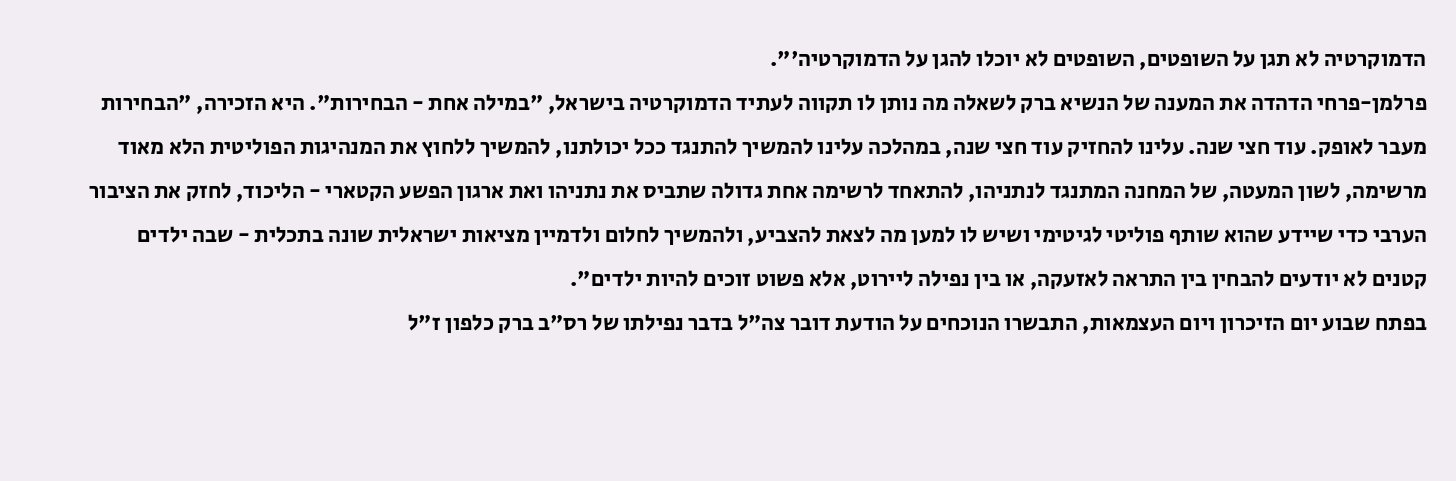הדמוקרטיה לא תגן על השופטים, השופטים לא יוכלו להגן על הדמוקרטיה'".
פרלמן-פרחי הדהדה את המענה של הנשיא ברק לשאלה מה נותן לו תקווה לעתיד הדמוקרטיה בישראל, "במילה אחת - הבחירות". היא הזכירה, "הבחירות מעבר לאופק. עוד חצי שנה. עלינו להחזיק עוד חצי שנה, במהלכה עלינו להמשיך להתנגד ככל יכולתנו, להמשיך ללחוץ את המנהיגות הפוליטית הלא מאוד מרשימה, לשון המעטה, של המחנה המתנגד לנתניהו, להתאחד לרשימה אחת גדולה שתביס את נתניהו ואת ארגון הפשע הקטארי - הליכוד, לחזק את הציבור הערבי כדי שיידע שהוא שותף פוליטי לגיטימי ושיש לו למען מה לצאת להצביע, ולהמשיך לחלום ולדמיין מציאות ישראלית שונה בתכלית - שבה ילדים קטנים לא יודעים להבחין בין התראה לאזעקה, או בין נפילה ליירוט, אלא פשוט זוכים להיות ילדים".
בפתח שבוע יום הזיכרון ויום העצמאות, התבשרו הנוכחים על הודעת דובר צה"ל בדבר נפילתו של רס"ב ברק כלפון ז"ל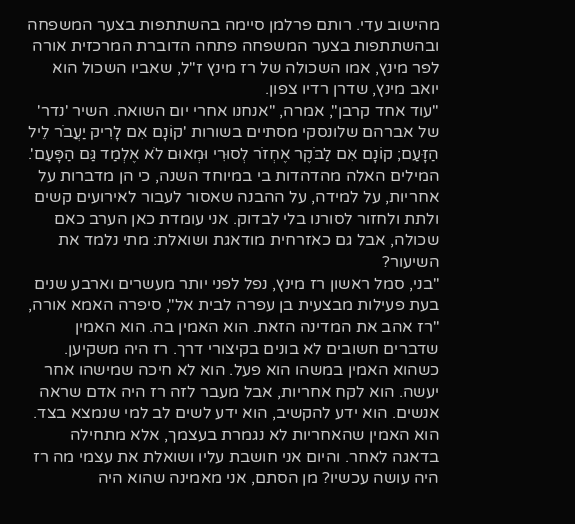מהישוב עדי. רותם פרלמן סיימה בהשתתפות בצער המשפחה ובהשתתפות בצער המשפחה פתחה הדוברת המרכזית אורה לפר מינץ, אמו השכולה של רז מינץ ז"ל, שאביו השכול הוא יואב מינץ, שדרן רדיו צפון.
"עוד אחד קרבן", אמרה, "אנחנו אחרי יום השואה. השיר 'נדר' של אברהם שלונסקי מסתיים בשורות 'קוֹנָם אִם לָרִיק יַעֲבֹר לֵיל הַזָּעַם; קוֹנָם אִם לַבֹּקֶר אֶחְזֹר לְסוּרִי וּמְאוּם לֹא אֶלְמַד גַּם הַפָּעַם'. המילים האלה מהדהדות בי במיוחד השנה, כי הן מדברות על אחריות, על למידה, על ההבנה שאסור לעבור לאירועים קשים ולתת ולחזור לסורנו בלי לבדוק. אני עומדת כאן הערב כאם שכולה, אבל גם כאזרחית מודאגת ושואלת: מתי נלמד את השיעור?
"בני, סמל ראשון רז מינץ, נפל לפני יותר מעשרים וארבע שנים בעת פעילות מבצעית בן עפרה לבית אל", סיפרה האמא אורה, "רז אהב את המדינה הזאת. הוא האמין בה. הוא האמין שדברים חשובים לא בונים בקיצורי דרך. רז היה משקיען. כשהוא האמין במשהו הוא פעל. הוא לא חיכה שמישהו אחר יעשה. הוא לקח אחריות, אבל מעבר לזה רז היה אדם שראה אנשים. הוא ידע להקשיב, הוא ידע לשים לב למי שנמצא בצד. הוא האמין שהאחריות לא נגמרת בעצמך, אלא מתחילה בדאגה לאחר. והיום אני חושבת עליו ושואלת את עצמי מה רז היה עושה עכשיו? מן הסתם, אני מאמינה שהוא היה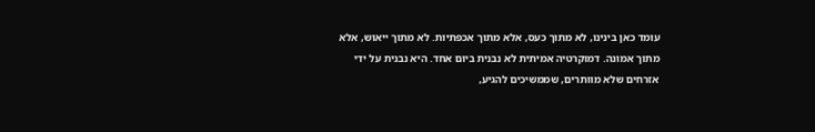עומד כאן בינינו, לא מתוך כעס, אלא מתוך אכפתיות. לא מתוך ייאוש, אלא מתוך אמונה. דמוקרטיה אמיתית לא נבנית ביום אחד. היא נבנית על ידי אזרחים שלא מוותרים, שממשיכים להגיע,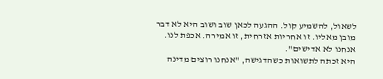לשאול, להשמיע קול. ההגעה לכאן שוב ושוב היא לא דבר מובן מאליו. זו אחריות אזרחית, זו אמירה. אכפת לנו. אנחנו לא אדישים".
היא זכתה לתשואות כשהדגישה, "אנחנו רוצים מדינה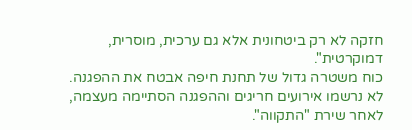חזקה לא רק ביטחונית אלא גם ערכית, מוסרית, דמוקרטית".
כוח משטרה גדול של תחנת חיפה אבטח את ההפגנה. לא נרשמו אירועים חריגים וההפגנה הסתיימה מעצמה, לאחר שירת "התקווה".